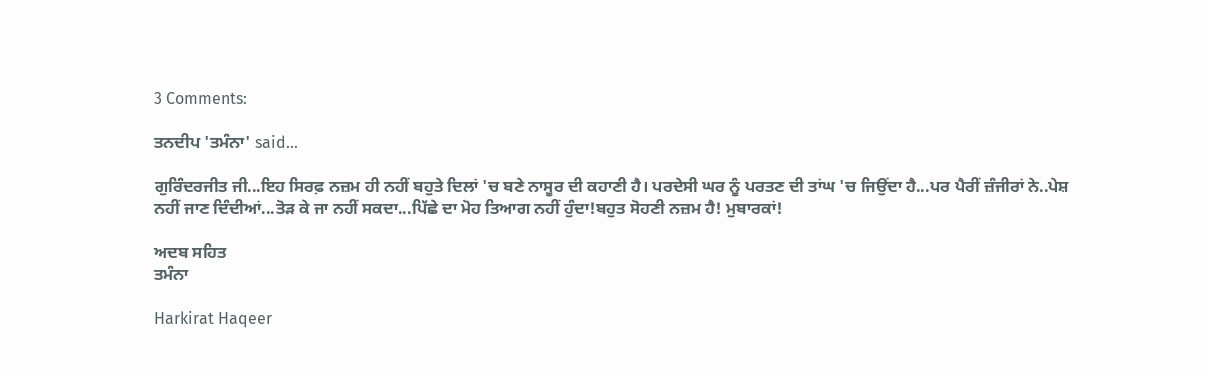3 Comments:

ਤਨਦੀਪ 'ਤਮੰਨਾ' said...

ਗੁਰਿੰਦਰਜੀਤ ਜੀ...ਇਹ ਸਿਰਫ਼ ਨਜ਼ਮ ਹੀ ਨਹੀਂ ਬਹੁਤੇ ਦਿਲਾਂ 'ਚ ਬਣੇ ਨਾਸੂਰ ਦੀ ਕਹਾਣੀ ਹੈ। ਪਰਦੇਸੀ ਘਰ ਨੂੰ ਪਰਤਣ ਦੀ ਤਾਂਘ 'ਚ ਜਿਉਂਦਾ ਹੈ...ਪਰ ਪੈਰੀਂ ਜ਼ੰਜੀਰਾਂ ਨੇ..ਪੇਸ਼ ਨਹੀਂ ਜਾਣ ਦਿੰਦੀਆਂ...ਤੋੜ ਕੇ ਜਾ ਨਹੀਂ ਸਕਦਾ...ਪਿੱਛੇ ਦਾ ਮੋਹ ਤਿਆਗ ਨਹੀਂ ਹੁੰਦਾ!ਬਹੁਤ ਸੋਹਣੀ ਨਜ਼ਮ ਹੈ! ਮੁਬਾਰਕਾਂ!

ਅਦਬ ਸਹਿਤ
ਤਮੰਨਾ

Harkirat Haqeer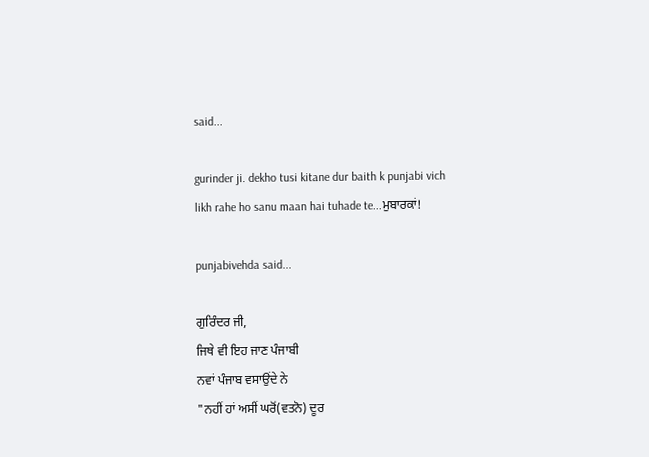said...

gurinder ji. dekho tusi kitane dur baith k punjabi vich likh rahe ho sanu maan hai tuhade te...ਮੁਬਾਰਕਾਂ!

punjabivehda said...

ਗੁਰਿੰਦਰ ਜੀ,
ਜਿਥੇ ਵੀ ਇਹ ਜਾਣ ਪੰਜਾਬੀ
ਨਵਾਂ ਪੰਜਾਬ ਵਸਾਉਂਦੇ ਨੇ
"ਨਹੀਂ ਹਾਂ ਅਸੀਂ ਘਰੋਂ(ਵਤਨੋ) ਦੂਰ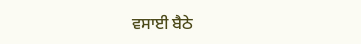ਵਸਾਈ ਬੈਠੇ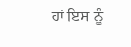ਹਾਂ ਇਸ ਨੂੰ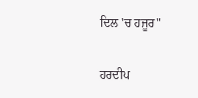ਦਿਲ 'ਚ ਹਜੂਰ"

ਹਰਦੀਪ